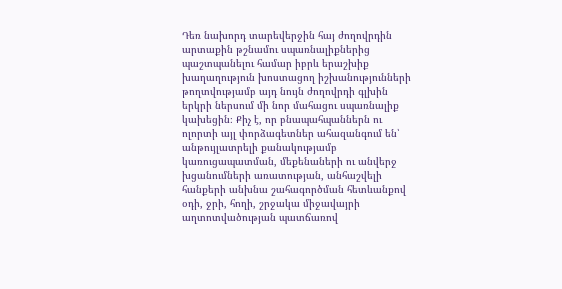Դեռ նախորդ տարեվերջին հայ ժողովրդին արտաքին թշնամու սպառնալիքներից պաշտպանելու համար իբրև երաշխիք խաղաղություն խոստացող իշխանությունների թողտվությամբ այդ նույն ժողովրդի գլխին երկրի ներսում մի նոր մահացու սպառնալիք կախեցին։ Քիչ է, որ բնապահպաններն ու ոլորտի այլ փորձագետներ ահազանգում են՝ անթույլատրելի քանակությամբ կառուցապատման, մեքենաների ու անվերջ խցանումների առատության, անհաշվելի հանքերի անխնա շահագործման հետևանքով օդի, ջրի, հողի, շրջակա միջավայրի աղտոտվածության պատճառով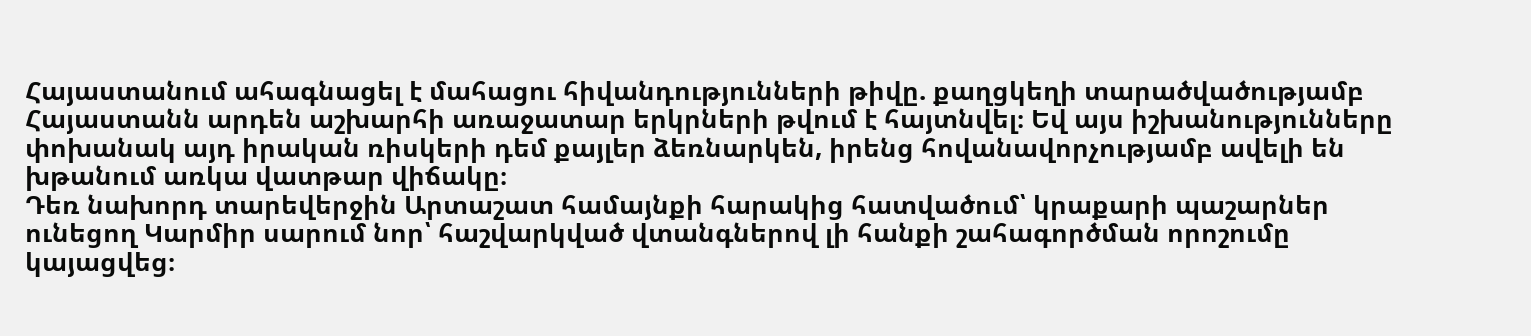Հայաստանում ահագնացել է մահացու հիվանդությունների թիվը. քաղցկեղի տարածվածությամբ Հայաստանն արդեն աշխարհի առաջատար երկրների թվում է հայտնվել։ Եվ այս իշխանությունները փոխանակ այդ իրական ռիսկերի դեմ քայլեր ձեռնարկեն, իրենց հովանավորչությամբ ավելի են խթանում առկա վատթար վիճակը։
Դեռ նախորդ տարեվերջին Արտաշատ համայնքի հարակից հատվածում՝ կրաքարի պաշարներ ունեցող Կարմիր սարում նոր՝ հաշվարկված վտանգներով լի հանքի շահագործման որոշումը կայացվեց։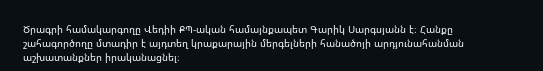Ծրագրի համակարգողը Վեդիի ՔՊ-ական համայնքապետ Գարիկ Սարգսյանն է։ Հանքը շահագործողը մտադիր է այդտեղ կրաքարային մերգելների հանածոյի արդյունահանման աշխատանքներ իրականացնել։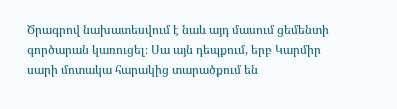Ծրագրով նախատեսվում է նաև այդ մասում ցեմենտի գործարան կառուցել։ Սա այն դեպքում, երբ Կարմիր սարի մոտակա հարակից տարածքում են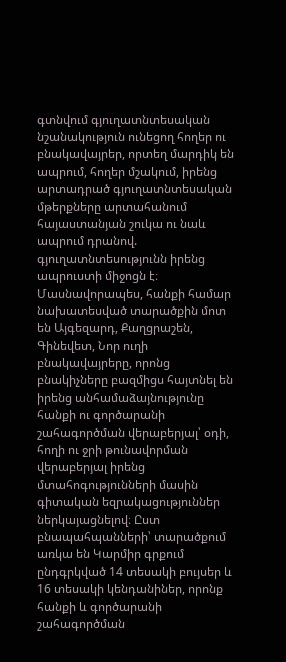գտնվում գյուղատնտեսական նշանակություն ունեցող հողեր ու բնակավայրեր, որտեղ մարդիկ են ապրում, հողեր մշակում, իրենց արտադրած գյուղատնտեսական մթերքները արտահանում հայաստանյան շուկա ու նաև ապրում դրանով. գյուղատնտեսությունն իրենց ապրուստի միջոցն է։ Մասնավորապես, հանքի համար նախատեսված տարածքին մոտ են Այգեզարդ, Քաղցրաշեն, Գինեվետ, Նոր ուղի բնակավայրերը, որոնց բնակիչները բազմիցս հայտնել են իրենց անհամաձայնությունը հանքի ու գործարանի շահագործման վերաբերյալ՝ օդի, հողի ու ջրի թունավորման վերաբերյալ իրենց մտահոգությունների մասին գիտական եզրակացություններ ներկայացնելով։ Ըստ բնապահպանների՝ տարածքում առկա են Կարմիր գրքում ընդգրկված 14 տեսակի բույսեր և 16 տեսակի կենդանիներ, որոնք հանքի և գործարանի շահագործման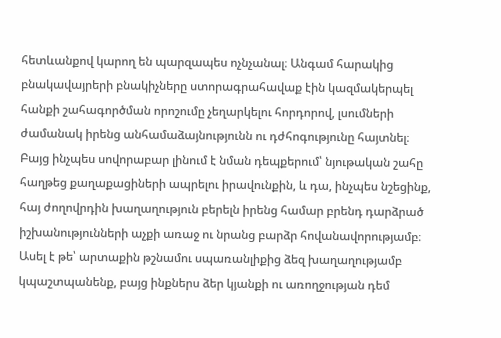հետևանքով կարող են պարզապես ոչնչանալ։ Անգամ հարակից բնակավայրերի բնակիչները ստորագրահավաք էին կազմակերպել հանքի շահագործման որոշումը չեղարկելու հորդորով, լսումների ժամանակ իրենց անհամաձայնությունն ու դժհոգությունը հայտնել։
Բայց ինչպես սովորաբար լինում է նման դեպքերում՝ նյութական շահը հաղթեց քաղաքացիների ապրելու իրավունքին, և դա, ինչպես նշեցինք, հայ ժողովրդին խաղաղություն բերելն իրենց համար բրենդ դարձրած իշխանությունների աչքի առաջ ու նրանց բարձր հովանավորությամբ։
Ասել է թե՝ արտաքին թշնամու սպառանլիքից ձեզ խաղաղությամբ կպաշտպանենք, բայց ինքներս ձեր կյանքի ու առողջության դեմ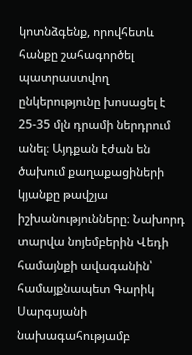կոտնձգենք, որովհետև հանքը շահագործել պատրաստվող ընկերությունը խոսացել է 25-35 մլն դրամի ներդրում անել։ Այդքան էժան են ծախում քաղաքացիների կյանքը թավշյա իշխանությունները։ Նախորդ տարվա նոյեմբերին Վեդի համայնքի ավագանին՝ համայքնապետ Գարիկ Սարգսյանի նախագահությամբ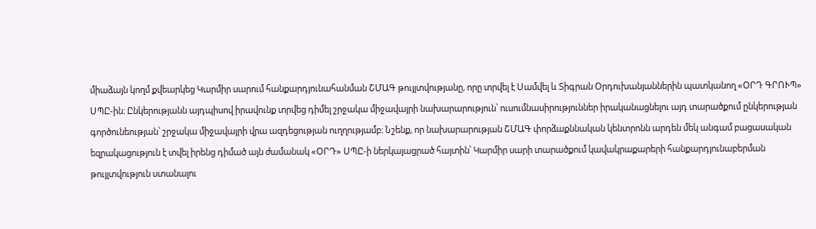միաձայն կողմ քվեարկեց Կարմիր սարում հանքարդյունահանման ՇՄԱԳ թույլտվությանը, որը տրվել է Սամվել և Տիգրան Օրդուխանյաններին պատկանող «ՕՐԴ ԳՐՈՒՊ» ՍՊԸ-ին։ Ընկերությանն այդպիսով իրավունք տրվեց դիմել շրջակա միջավայրի նախարարություն՝ ուսումնասիրություններ իրականացնելու այդ տարածքում ընկերության գործունեության՝ շրջակա միջավայրի վրա ազդեցության ուղղությամբ։ Նշենք, որ նախարարության ՇՄԱԳ փորձաքննական կենտրոնն արդեն մեկ անգամ բացասական եզրակացություն է տվել իրենց դիմած այն ժամանակ «ՕՐԴ» ՍՊԸ-ի ներկայացրած հայտին՝ Կարմիր սարի տարածքում կավակրաքարերի հանքարդյունաբերման թույլտվություն ստանալու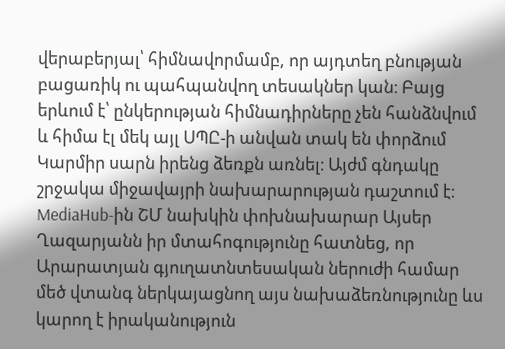վերաբերյալ՝ հիմնավորմամբ, որ այդտեղ բնության բացառիկ ու պահպանվող տեսակներ կան։ Բայց երևում է՝ ընկերության հիմնադիրները չեն հանձնվում և հիմա էլ մեկ այլ ՍՊԸ-ի անվան տակ են փորձում Կարմիր սարն իրենց ձեռքն առնել։ Այժմ գնդակը շրջակա միջավայրի նախարարության դաշտում է։
MediaHub-ին ՇՄ նախկին փոխնախարար Այսեր Ղազարյանն իր մտահոգությունը հատնեց, որ Արարատյան գյուղատնտեսական ներուժի համար մեծ վտանգ ներկայացնող այս նախաձեռնությունը ևս կարող է իրականություն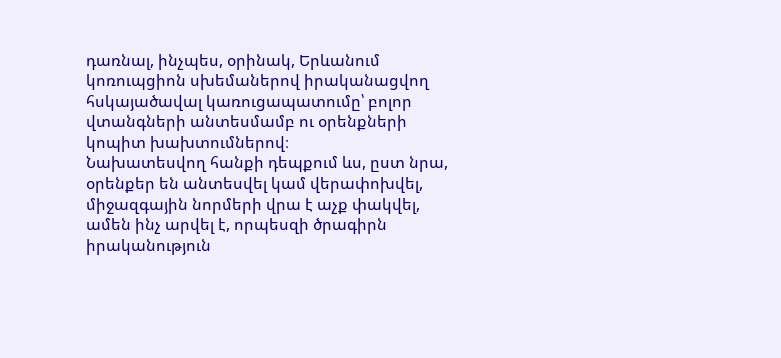դառնալ, ինչպես, օրինակ, Երևանում կոռուպցիոն սխեմաներով իրականացվող հսկայածավալ կառուցապատումը՝ բոլոր վտանգների անտեսմամբ ու օրենքների կոպիտ խախտումներով։
Նախատեսվող հանքի դեպքում ևս, ըստ նրա, օրենքեր են անտեսվել կամ վերափոխվել, միջազգային նորմերի վրա է աչք փակվել, ամեն ինչ արվել է, որպեսզի ծրագիրն իրականություն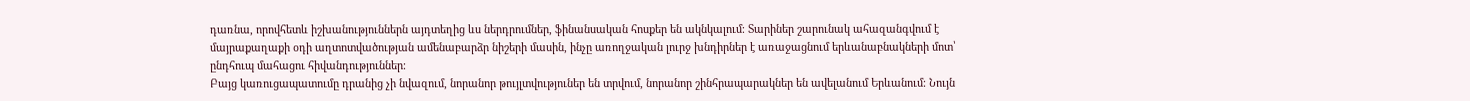դառնա, որովհետև իշխանություններն այդտեղից ևս ներդրումներ, ֆինանսական հոսքեր են ակնկալում։ Տարիներ շարունակ ահազանգվում է մայրաքաղաքի օդի աղտոտվածության ամենաբարձր նիշերի մասին, ինչը առողջական լուրջ խնդիրներ է առաջացնում երևանաբնակների մոտ՝ ընդհուպ մահացու հիվանդություններ։
Բայց կառուցապատումը դրանից չի նվազում, նորանոր թույլտվություներ են տրվում, նորանոր շինհրապարակներ են ավելանում Երևանում։ Նույն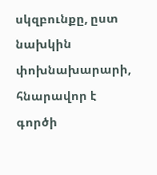սկզբունքը, ըստ նախկին փոխնախարարի, հնարավոր է գործի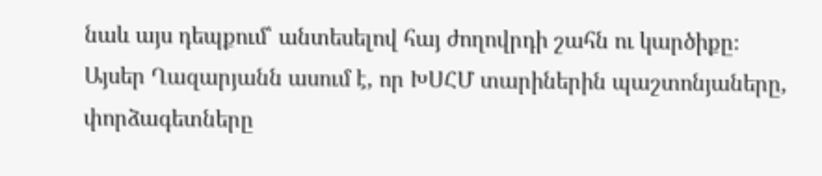նաև այս դեպքում՝ անտեսելով հայ ժողովրդի շահն ու կարծիքը։
Այսեր Ղազարյանն ասում է, որ ԽՍՀՄ տարիներին պաշտոնյաները, փորձագետները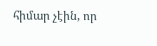հիմար չէին, որ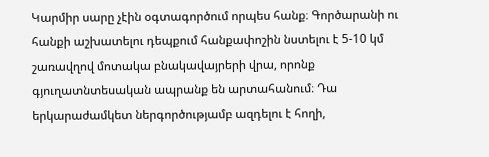Կարմիր սարը չէին օգտագործում որպես հանք։ Գործարանի ու հանքի աշխատելու դեպքում հանքափոշին նստելու է 5-10 կմ շառավղով մոտակա բնակավայրերի վրա, որոնք գյուղատնտեսական ապրանք են արտահանում։ Դա երկարաժամկետ ներգործությամբ ազդելու է հողի,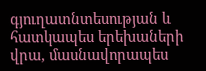գյուղատնտեսության և հատկապես երեխաների վրա, մասնավորապես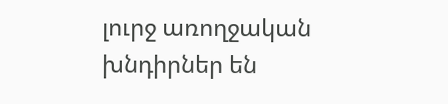լուրջ առողջական խնդիրներ են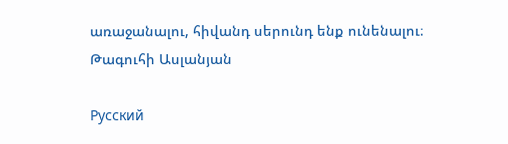առաջանալու, հիվանդ սերունդ ենք ունենալու։
Թագուհի Ասլանյան

Русский